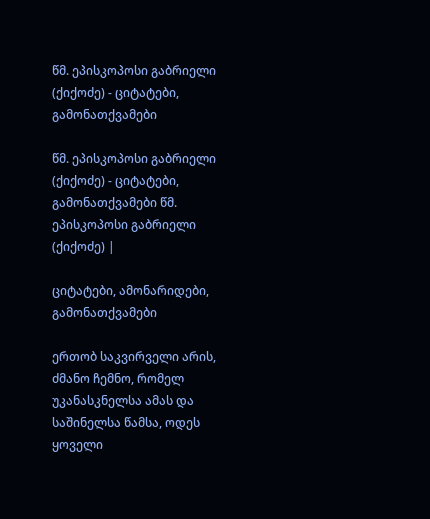წმ. ეპისკოპოსი გაბრიელი (ქიქოძე) - ციტატები, გამონათქვამები

წმ. ეპისკოპოსი გაბრიელი (ქიქოძე) - ციტატები, გამონათქვამები წმ. ეპისკოპოსი გაბრიელი (ქიქოძე) |

ციტატები, ამონარიდები, გამონათქვამები

ერთობ საკვირველი არის, ძმანო ჩემნო, რომელ უკანასკნელსა ამას და საშინელსა წამსა, ოდეს ყოველი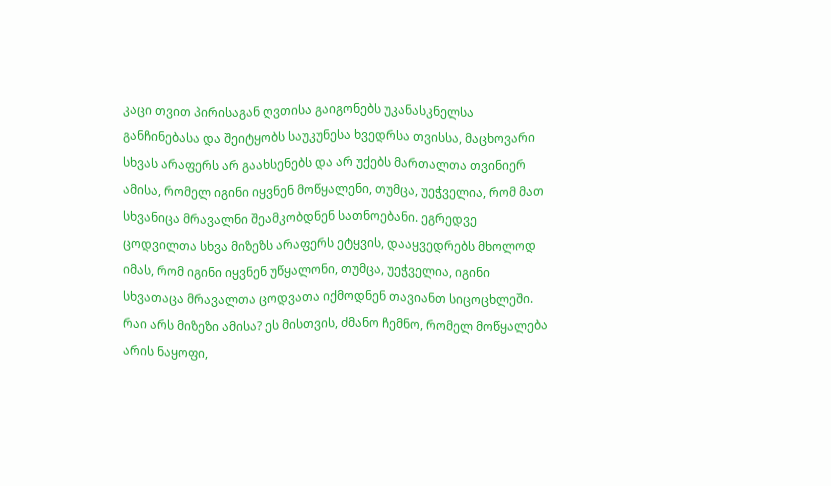კაცი თვით პირისაგან ღვთისა გაიგონებს უკანასკნელსა განჩინებასა და შეიტყობს საუკუნესა ხვედრსა თვისსა, მაცხოვარი სხვას არაფერს არ გაახსენებს და არ უქებს მართალთა თვინიერ ამისა, რომელ იგინი იყვნენ მოწყალენი, თუმცა, უეჭველია, რომ მათ სხვანიცა მრავალნი შეამკობდნენ სათნოებანი. ეგრედვე ცოდვილთა სხვა მიზეზს არაფერს ეტყვის, დააყვედრებს მხოლოდ იმას, რომ იგინი იყვნენ უწყალონი, თუმცა, უეჭველია, იგინი სხვათაცა მრავალთა ცოდვათა იქმოდნენ თავიანთ სიცოცხლეში. რაი არს მიზეზი ამისა? ეს მისთვის, ძმანო ჩემნო, რომელ მოწყალება არის ნაყოფი,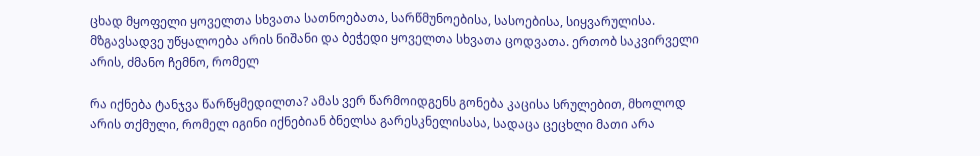ცხად მყოფელი ყოველთა სხვათა სათნოებათა, სარწმუნოებისა, სასოებისა, სიყვარულისა. მზგავსადვე უწყალოება არის ნიშანი და ბეჭედი ყოველთა სხვათა ცოდვათა. ერთობ საკვირველი არის, ძმანო ჩემნო, რომელ

რა იქნება ტანჯვა წარწყმედილთა? ამას ვერ წარმოიდგენს გონება კაცისა სრულებით, მხოლოდ არის თქმული, რომელ იგინი იქნებიან ბნელსა გარესკნელისასა, სადაცა ცეცხლი მათი არა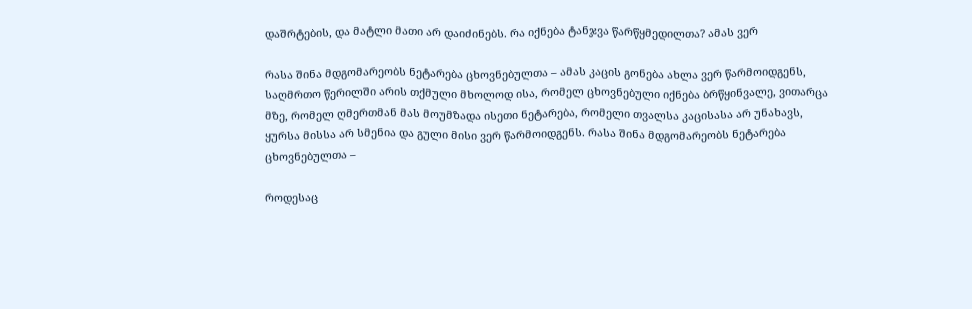დაშრტების, და მატლი მათი არ დაიძინებს. რა იქნება ტანჯვა წარწყმედილთა? ამას ვერ

რასა შინა მდგომარეობს ნეტარება ცხოვნებულთა – ამას კაცის გონება ახლა ვერ წარმოიდგენს, საღმრთო წერილში არის თქმული მხოლოდ ისა, რომელ ცხოვნებული იქნება ბრწყინვალე, ვითარცა მზე, რომელ ღმერთმან მას მოუმზადა ისეთი ნეტარება, რომელი თვალსა კაცისასა არ უნახავს, ყურსა მისსა არ სმენია და გული მისი ვერ წარმოიდგენს. რასა შინა მდგომარეობს ნეტარება ცხოვნებულთა –

როდესაც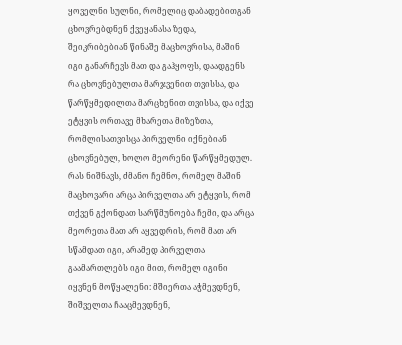ყოველნი სულნი, რომელიც დაბადებითგან ცხოვრებდნენ ქვეყანასა ზედა, შეიკრიბებიან წინაშე მაცხოვრისა, მაშინ იგი განარჩევს მათ და გაჰყოფს, დაადგენს რა ცხოვნებულთა მარჯვენით თვისსა, და წარწყმედილთა მარცხენით თვისსა, და იქვე ეტყვის ორთავე მხარეთა მიზეზთა, რომლისათვისცა პირველნი იქნებიან ცხოვნებულ, ხოლო მეორენი წარწყმედულ. რას ნიშნავს, ძმანო ჩემნო, რომელ მაშინ მაცხოვარი არცა პირველთა არ ეტყვის, რომ თქვენ გქონდათ სარწმუნოება ჩემი, და არცა მეორეთა მათ არ აყვედრის, რომ მათ არ სწამდათ იგი, არამედ პირველთა გაამართლებს იგი მით, რომელ იგინი იყვნენ მოწყალენი: მშიერთა აჭმევდნენ, შიშველთა ჩააცმევდნენ,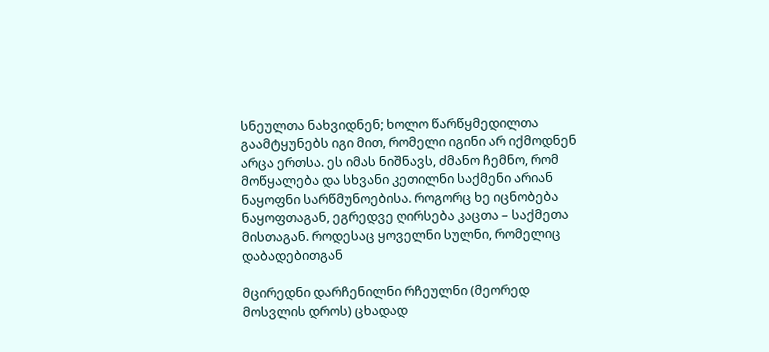სნეულთა ნახვიდნენ; ხოლო წარწყმედილთა გაამტყუნებს იგი მით, რომელი იგინი არ იქმოდნენ არცა ერთსა. ეს იმას ნიშნავს, ძმანო ჩემნო, რომ მოწყალება და სხვანი კეთილნი საქმენი არიან ნაყოფნი სარწმუნოებისა. როგორც ხე იცნობება ნაყოფთაგან, ეგრედვე ღირსება კაცთა – საქმეთა მისთაგან. როდესაც ყოველნი სულნი, რომელიც დაბადებითგან

მცირედნი დარჩენილნი რჩეულნი (მეორედ მოსვლის დროს) ცხადად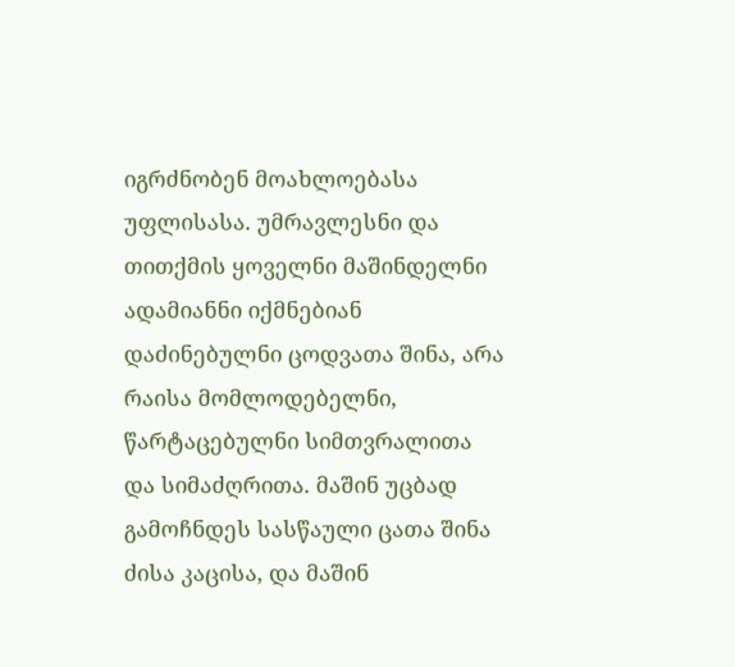იგრძნობენ მოახლოებასა უფლისასა. უმრავლესნი და თითქმის ყოველნი მაშინდელნი ადამიანნი იქმნებიან დაძინებულნი ცოდვათა შინა, არა რაისა მომლოდებელნი, წარტაცებულნი სიმთვრალითა და სიმაძღრითა. მაშინ უცბად გამოჩნდეს სასწაული ცათა შინა ძისა კაცისა, და მაშინ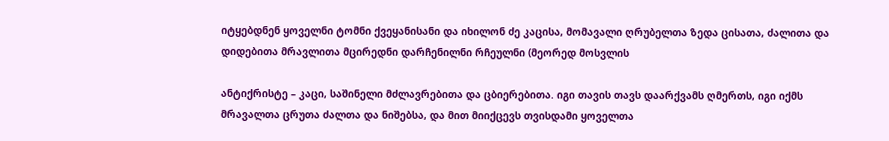იტყებდნენ ყოველნი ტომნი ქვეყანისანი და იხილონ ძე კაცისა, მომავალი ღრუბელთა ზედა ცისათა, ძალითა და დიდებითა მრავლითა მცირედნი დარჩენილნი რჩეულნი (მეორედ მოსვლის

ანტიქრისტე – კაცი, საშინელი მძლავრებითა და ცბიერებითა. იგი თავის თავს დაარქვამს ღმერთს, იგი იქმს მრავალთა ცრუთა ძალთა და ნიშებსა, და მით მიიქცევს თვისდამი ყოველთა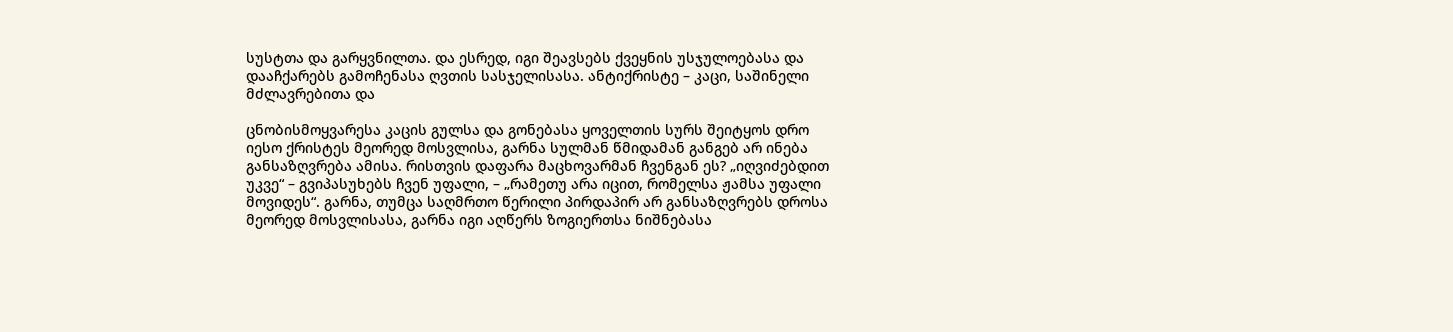სუსტთა და გარყვნილთა. და ესრედ, იგი შეავსებს ქვეყნის უსჯულოებასა და დააჩქარებს გამოჩენასა ღვთის სასჯელისასა. ანტიქრისტე – კაცი, საშინელი მძლავრებითა და

ცნობისმოყვარესა კაცის გულსა და გონებასა ყოველთის სურს შეიტყოს დრო იესო ქრისტეს მეორედ მოსვლისა, გარნა სულმან წმიდამან განგებ არ ინება განსაზღვრება ამისა. რისთვის დაფარა მაცხოვარმან ჩვენგან ეს? „იღვიძებდით უკვე“ – გვიპასუხებს ჩვენ უფალი, – „რამეთუ არა იცით, რომელსა ჟამსა უფალი მოვიდეს“. გარნა, თუმცა საღმრთო წერილი პირდაპირ არ განსაზღვრებს დროსა მეორედ მოსვლისასა, გარნა იგი აღწერს ზოგიერთსა ნიშნებასა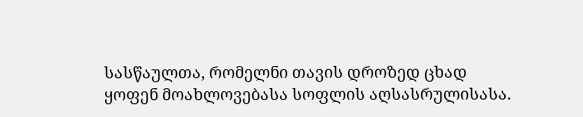სასწაულთა, რომელნი თავის დროზედ ცხად ყოფენ მოახლოვებასა სოფლის აღსასრულისასა.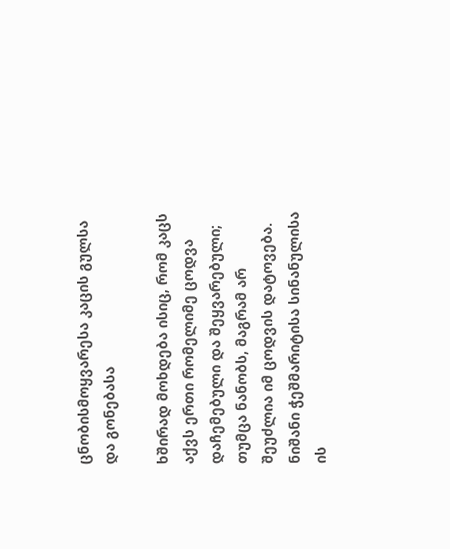ცნობისმოყვარესა კაცის გულსა და გონებასა

ხშირად მოხდება ისიც, რომ კაცს აქვს ერთი რომელიმე ცოდვა დაჩემებული და შეყვარებული; თუმცა ნანობს, მაგრამ არ შეუძლია იმ ცოდვის დატოვება. ნიშანი ჭეშმარიტისა სინანულისა ის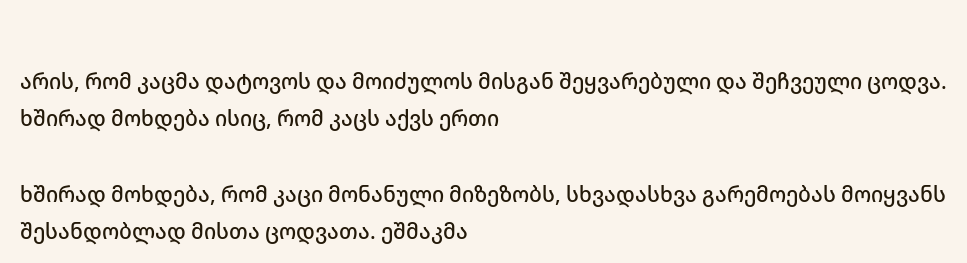არის, რომ კაცმა დატოვოს და მოიძულოს მისგან შეყვარებული და შეჩვეული ცოდვა. ხშირად მოხდება ისიც, რომ კაცს აქვს ერთი

ხშირად მოხდება, რომ კაცი მონანული მიზეზობს, სხვადასხვა გარემოებას მოიყვანს შესანდობლად მისთა ცოდვათა. ეშმაკმა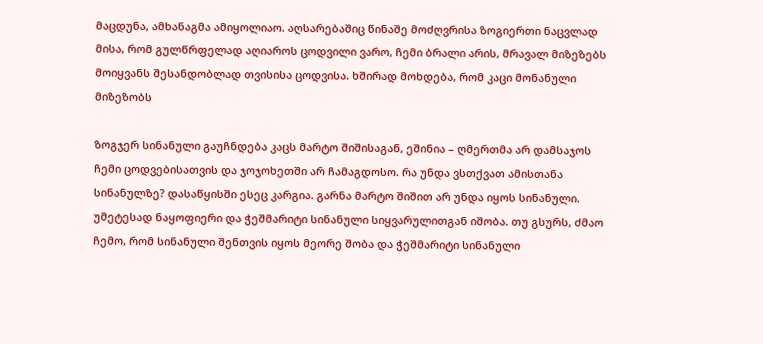მაცდუნა, ამხანაგმა ამიყოლიაო. აღსარებაშიც წინაშე მოძღვრისა ზოგიერთი ნაცვლად მისა, რომ გულწრფელად აღიაროს ცოდვილი ვარო, ჩემი ბრალი არის, მრავალ მიზეზებს მოიყვანს შესანდობლად თვისისა ცოდვისა. ხშირად მოხდება, რომ კაცი მონანული მიზეზობს

ზოგჯერ სინანული გაუჩნდება კაცს მარტო შიშისაგან, ეშინია – ღმერთმა არ დამსაჯოს ჩემი ცოდვებისათვის და ჯოჯოხეთში არ ჩამაგდოსო. რა უნდა ვსთქვათ ამისთანა სინანულზე? დასაწყისში ესეც კარგია. გარნა მარტო შიშით არ უნდა იყოს სინანული. უმეტესად ნაყოფიერი და ჭეშმარიტი სინანული სიყვარულითგან იშობა. თუ გსურს, ძმაო ჩემო, რომ სინანული შენთვის იყოს მეორე შობა და ჭეშმარიტი სინანული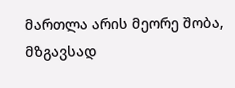მართლა არის მეორე შობა, მზგავსად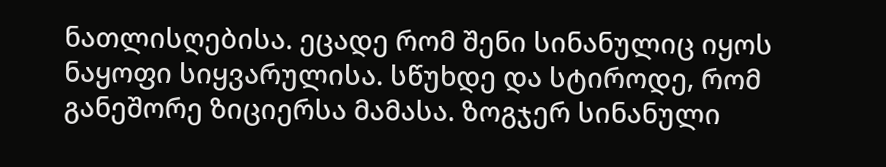ნათლისღებისა. ეცადე რომ შენი სინანულიც იყოს ნაყოფი სიყვარულისა. სწუხდე და სტიროდე, რომ განეშორე ზიციერსა მამასა. ზოგჯერ სინანული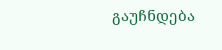გაუჩნდება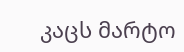კაცს მარტო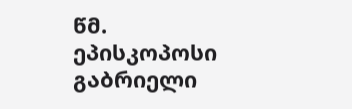წმ. ეპისკოპოსი გაბრიელი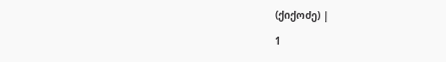(ქიქოძე) |

1